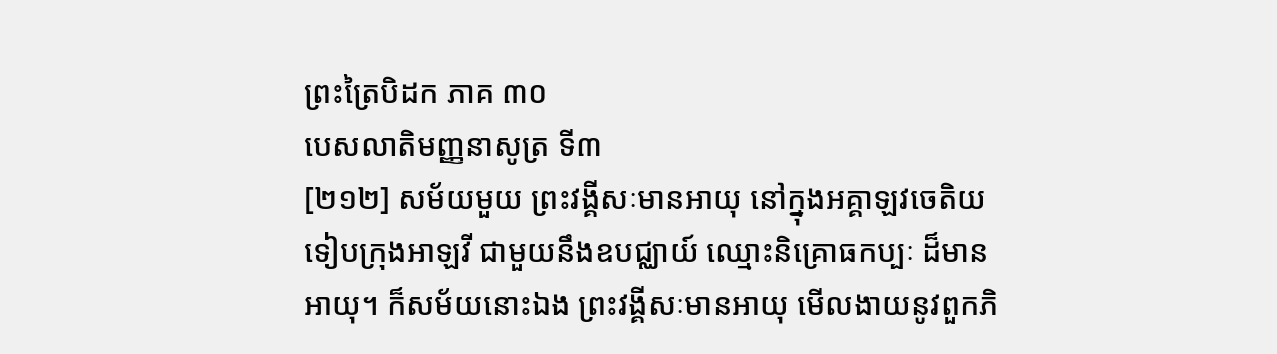ព្រះត្រៃបិដក ភាគ ៣០
បេសលាតិមញ្ញនាសូត្រ ទី៣
[២១២] សម័យមួយ ព្រះវង្គីសៈមានអាយុ នៅក្នុងអគ្គាឡវចេតិយ ទៀបក្រុងអាឡវី ជាមួយនឹងឧបជ្ឈាយ៍ ឈ្មោះនិគ្រោធកប្បៈ ដ៏មានអាយុ។ ក៏សម័យនោះឯង ព្រះវង្គីសៈមានអាយុ មើលងាយនូវពួកភិ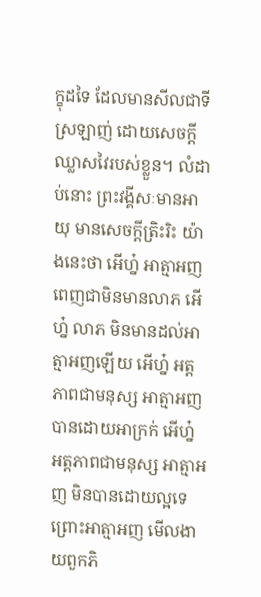ក្ខុដទៃ ដែលមានសីលជាទីស្រឡាញ់ ដោយសេចក្តីឈ្លាសវៃរបស់ខ្លួន។ លំដាប់នោះ ព្រះវង្គីសៈមានអាយុ មានសេចក្តីត្រិះរិះ យ៉ាងនេះថា អើហ្ន៎ អាត្មាអញ ពេញជាមិនមានលាភ អើហ្ន៎ លាភ មិនមានដល់អាត្មាអញឡើយ អើហ្ន៎ អត្តភាពជាមនុស្ស អាត្មាអញ បានដោយអាក្រក់ អើហ្ន៎ អត្តភាពជាមនុស្ស អាត្មាអញ មិនបានដោយល្អទេ ព្រោះអាត្មាអញ មើលងាយពួកភិ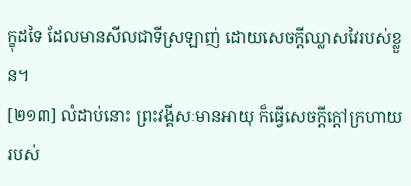ក្ខុដទៃ ដែលមានសីលជាទីស្រឡាញ់ ដោយសេចក្តីឈ្លាសវៃរបស់ខ្លួន។
[២១៣] លំដាប់នោះ ព្រះវង្គីសៈមានអាយុ ក៏ធ្វើសេចក្តីក្តៅក្រហាយរបស់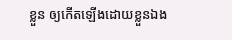ខ្លួន ឲ្យកើតឡើងដោយខ្លួនឯង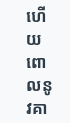ហើយពោលនូវគា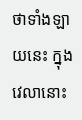ថាទាំងឡាយនេះ ក្នុងវេលានោះ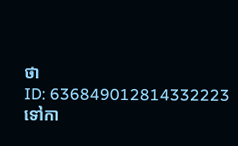ថា
ID: 636849012814332223
ទៅកា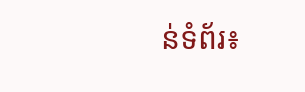ន់ទំព័រ៖